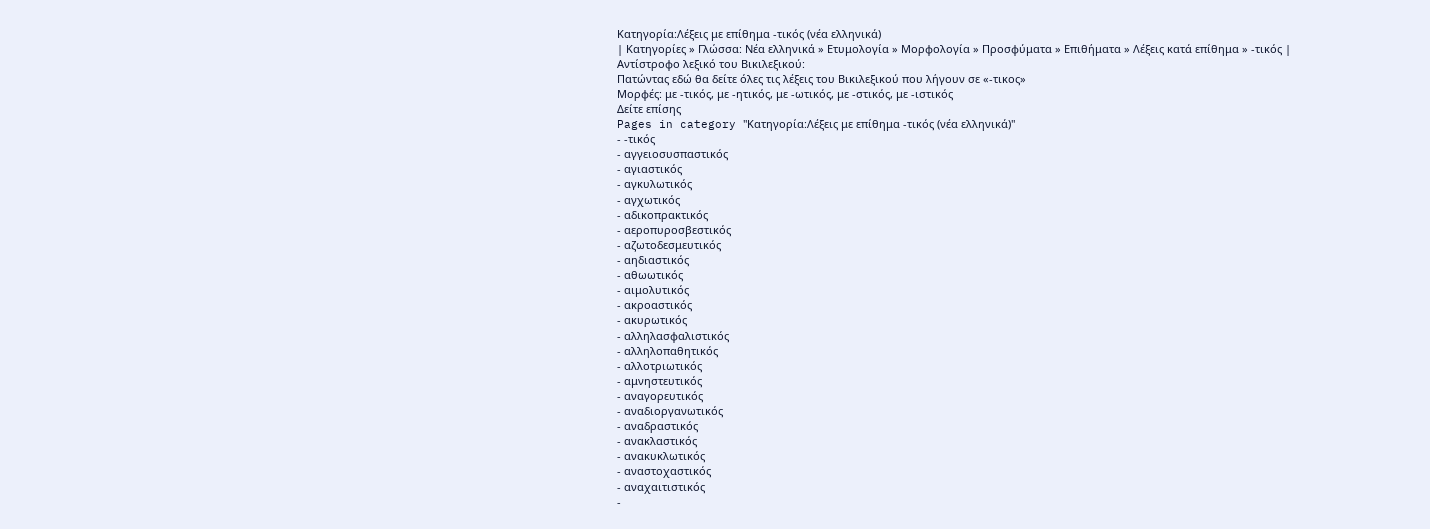Κατηγορία:Λέξεις με επίθημα -τικός (νέα ελληνικά)
| Κατηγορίες » Γλώσσα: Νέα ελληνικά » Ετυμολογία » Μορφολογία » Προσφύματα » Επιθήματα » Λέξεις κατά επίθημα » -τικός |
Αντίστροφο λεξικό του Βικιλεξικού:
Πατώντας εδώ θα δείτε όλες τις λέξεις του Βικιλεξικού που λήγουν σε «-τικος»
Μορφές: με -τικός, με -ητικός, με -ωτικός, με -στικός, με -ιστικός
Δείτε επίσης
Pages in category "Κατηγορία:Λέξεις με επίθημα -τικός (νέα ελληνικά)"
- -τικός
- αγγειοσυσπαστικός
- αγιαστικός
- αγκυλωτικός
- αγχωτικός
- αδικοπρακτικός
- αεροπυροσβεστικός
- αζωτοδεσμευτικός
- αηδιαστικός
- αθωωτικός
- αιμολυτικός
- ακροαστικός
- ακυρωτικός
- αλληλασφαλιστικός
- αλληλοπαθητικός
- αλλοτριωτικός
- αμνηστευτικός
- αναγορευτικός
- αναδιοργανωτικός
- αναδραστικός
- ανακλαστικός
- ανακυκλωτικός
- αναστοχαστικός
- αναχαιτιστικός
-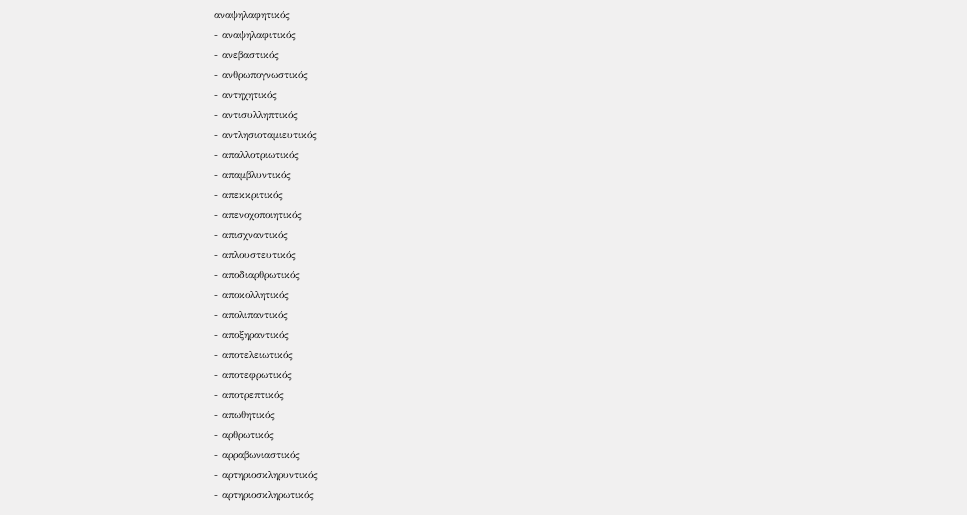αναψηλαφητικός
- αναψηλαφιτικός
- ανεβαστικός
- ανθρωπογνωστικός
- αντηχητικός
- αντισυλληπτικός
- αντλησιοταμιευτικός
- απαλλοτριωτικός
- απαμβλυντικός
- απεκκριτικός
- απενοχοποιητικός
- απισχναντικός
- απλουστευτικός
- αποδιαρθρωτικός
- αποκολλητικός
- απολιπαντικός
- αποξηραντικός
- αποτελειωτικός
- αποτεφρωτικός
- αποτρεπτικός
- απωθητικός
- αρθρωτικός
- αρραβωνιαστικός
- αρτηριοσκληρυντικός
- αρτηριοσκληρωτικός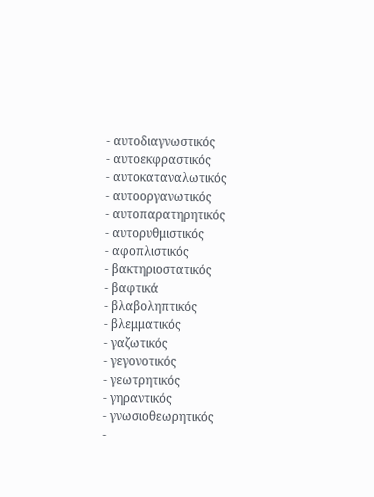- αυτοδιαγνωστικός
- αυτοεκφραστικός
- αυτοκαταναλωτικός
- αυτοοργανωτικός
- αυτοπαρατηρητικός
- αυτορυθμιστικός
- αφοπλιστικός
- βακτηριοστατικός
- βαφτικά
- βλαβοληπτικός
- βλεμματικός
- γαζωτικός
- γεγονοτικός
- γεωτρητικός
- γηραντικός
- γνωσιοθεωρητικός
-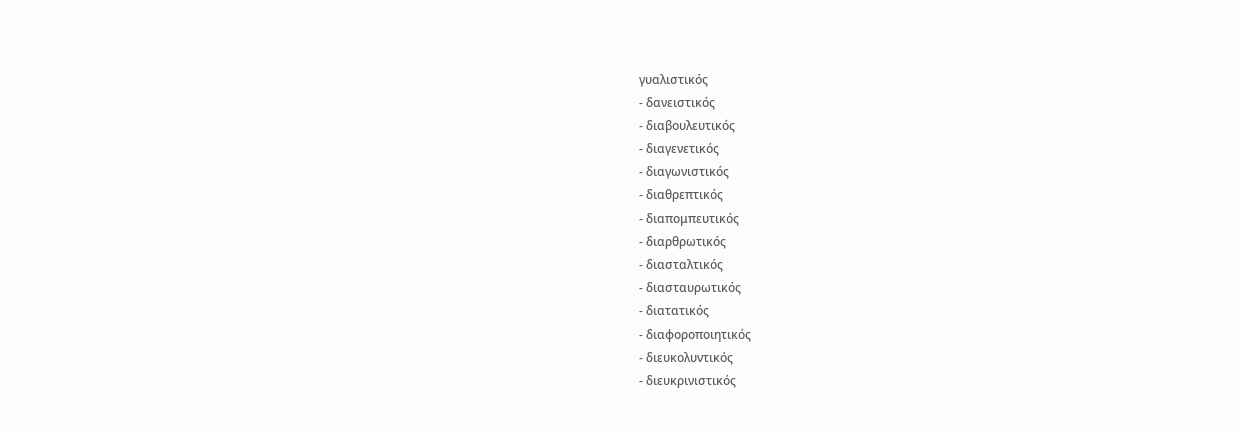γυαλιστικός
- δανειστικός
- διαβουλευτικός
- διαγενετικός
- διαγωνιστικός
- διαθρεπτικός
- διαπομπευτικός
- διαρθρωτικός
- διασταλτικός
- διασταυρωτικός
- διατατικός
- διαφοροποιητικός
- διευκολυντικός
- διευκρινιστικός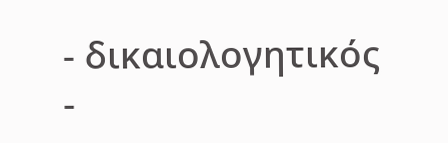- δικαιολογητικός
-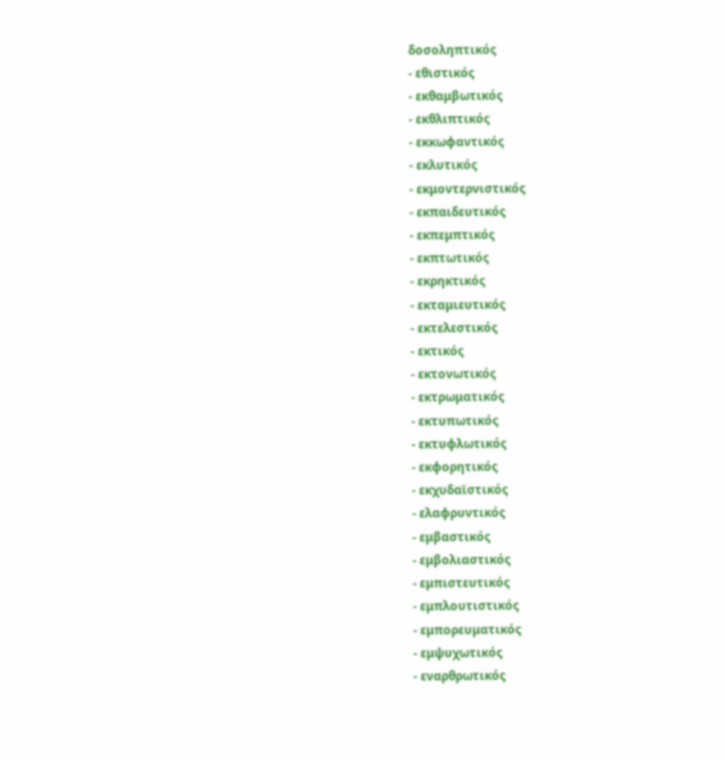δοσοληπτικός
- εθιστικός
- εκθαμβωτικός
- εκθλιπτικός
- εκκωφαντικός
- εκλυτικός
- εκμοντερνιστικός
- εκπαιδευτικός
- εκπεμπτικός
- εκπτωτικός
- εκρηκτικός
- εκταμιευτικός
- εκτελεστικός
- εκτικός
- εκτονωτικός
- εκτρωματικός
- εκτυπωτικός
- εκτυφλωτικός
- εκφορητικός
- εκχυδαϊστικός
- ελαφρυντικός
- εμβαστικός
- εμβολιαστικός
- εμπιστευτικός
- εμπλουτιστικός
- εμπορευματικός
- εμψυχωτικός
- εναρθρωτικός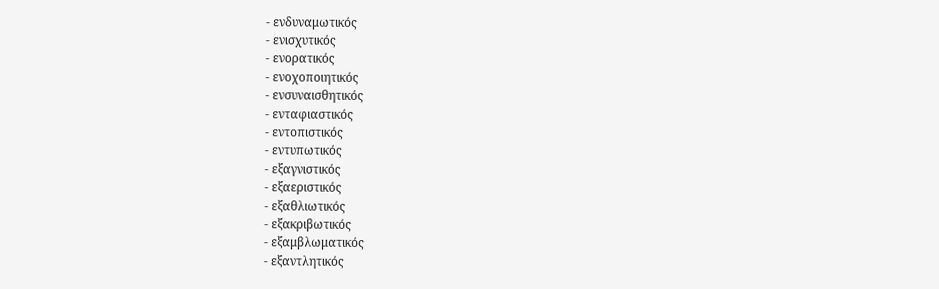- ενδυναμωτικός
- ενισχυτικός
- ενορατικός
- ενοχοποιητικός
- ενσυναισθητικός
- ενταφιαστικός
- εντοπιστικός
- εντυπωτικός
- εξαγνιστικός
- εξαεριστικός
- εξαθλιωτικός
- εξακριβωτικός
- εξαμβλωματικός
- εξαντλητικός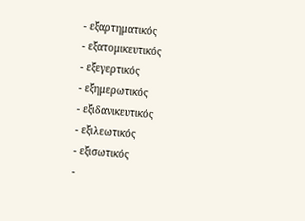- εξαρτηματικός
- εξατομικευτικός
- εξεγερτικός
- εξημερωτικός
- εξιδανικευτικός
- εξιλεωτικός
- εξισωτικός
-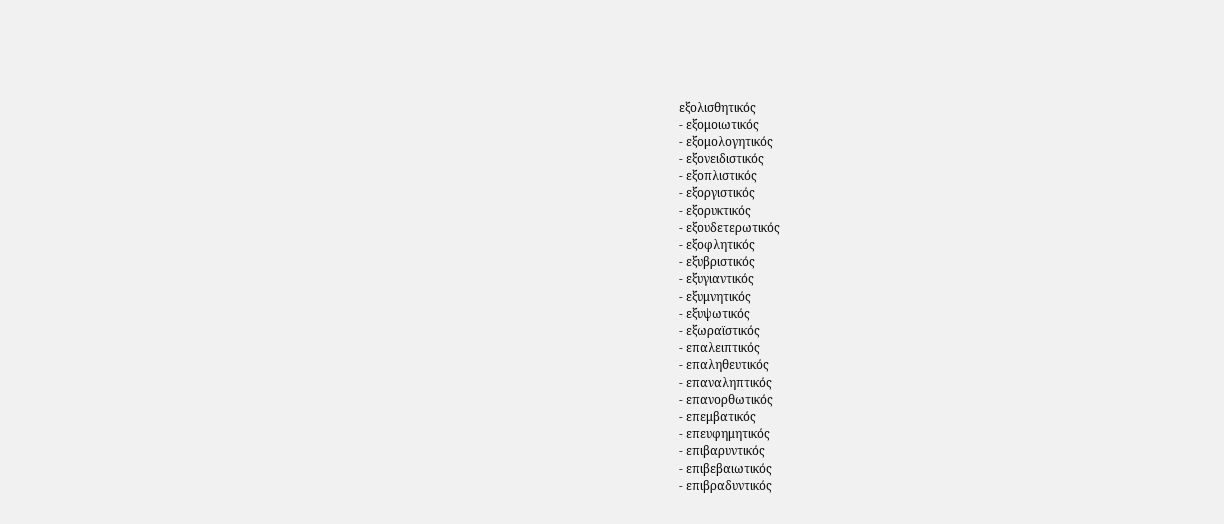εξολισθητικός
- εξομοιωτικός
- εξομολογητικός
- εξονειδιστικός
- εξοπλιστικός
- εξοργιστικός
- εξορυκτικός
- εξουδετερωτικός
- εξοφλητικός
- εξυβριστικός
- εξυγιαντικός
- εξυμνητικός
- εξυψωτικός
- εξωραϊστικός
- επαλειπτικός
- επαληθευτικός
- επαναληπτικός
- επανορθωτικός
- επεμβατικός
- επευφημητικός
- επιβαρυντικός
- επιβεβαιωτικός
- επιβραδυντικός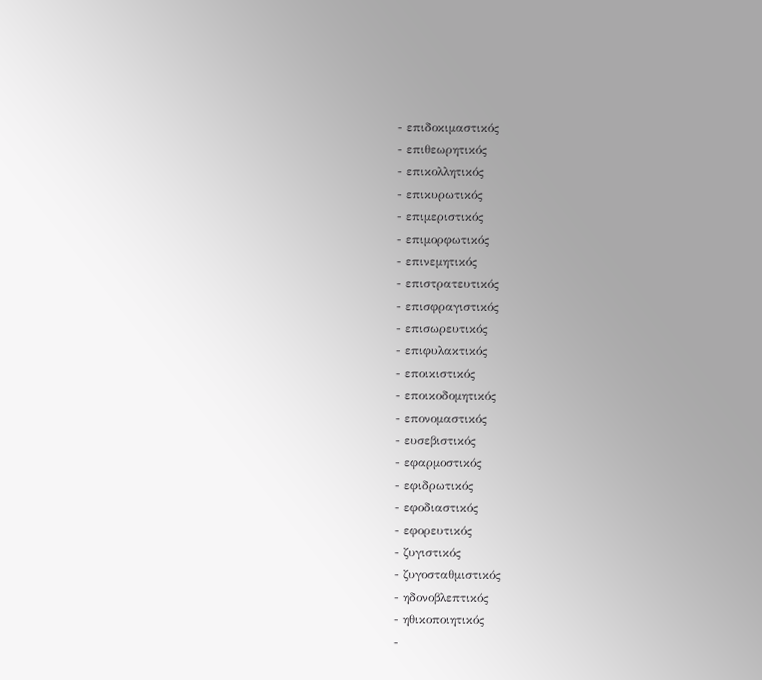- επιδοκιμαστικός
- επιθεωρητικός
- επικολλητικός
- επικυρωτικός
- επιμεριστικός
- επιμορφωτικός
- επινεμητικός
- επιστρατευτικός
- επισφραγιστικός
- επισωρευτικός
- επιφυλακτικός
- εποικιστικός
- εποικοδομητικός
- επονομαστικός
- ευσεβιστικός
- εφαρμοστικός
- εφιδρωτικός
- εφοδιαστικός
- εφορευτικός
- ζυγιστικός
- ζυγοσταθμιστικός
- ηδονοβλεπτικός
- ηθικοποιητικός
-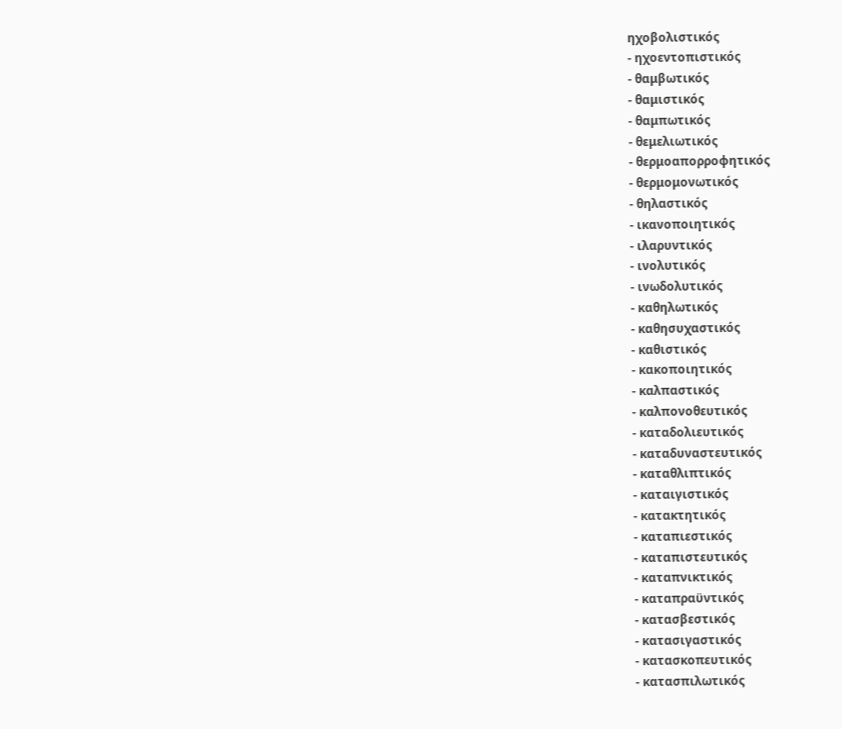ηχοβολιστικός
- ηχοεντοπιστικός
- θαμβωτικός
- θαμιστικός
- θαμπωτικός
- θεμελιωτικός
- θερμοαπορροφητικός
- θερμομονωτικός
- θηλαστικός
- ικανοποιητικός
- ιλαρυντικός
- ινολυτικός
- ινωδολυτικός
- καθηλωτικός
- καθησυχαστικός
- καθιστικός
- κακοποιητικός
- καλπαστικός
- καλπονοθευτικός
- καταδολιευτικός
- καταδυναστευτικός
- καταθλιπτικός
- καταιγιστικός
- κατακτητικός
- καταπιεστικός
- καταπιστευτικός
- καταπνικτικός
- καταπραϋντικός
- κατασβεστικός
- κατασιγαστικός
- κατασκοπευτικός
- κατασπιλωτικός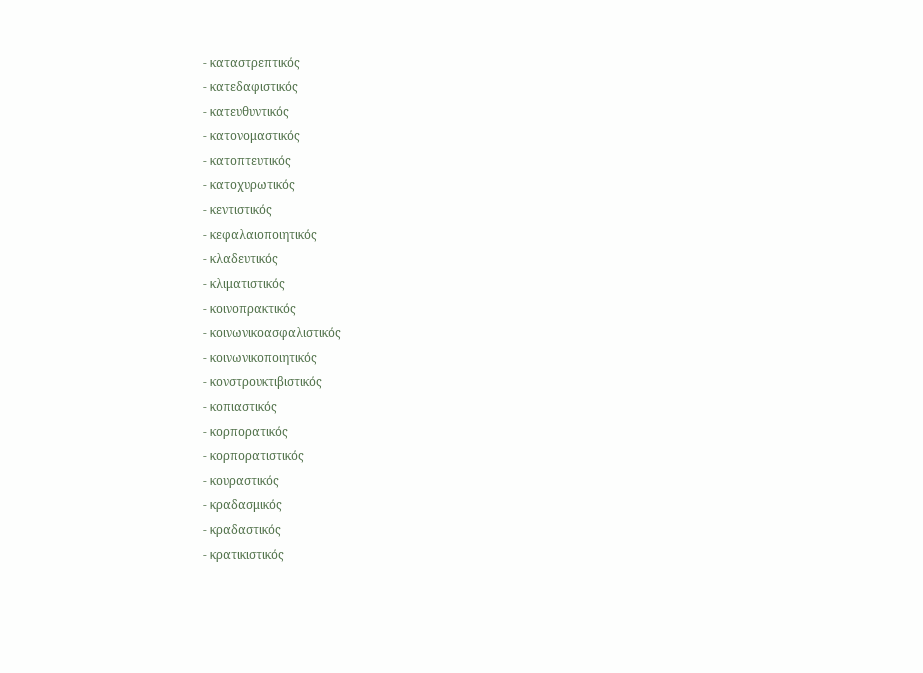- καταστρεπτικός
- κατεδαφιστικός
- κατευθυντικός
- κατονομαστικός
- κατοπτευτικός
- κατοχυρωτικός
- κεντιστικός
- κεφαλαιοποιητικός
- κλαδευτικός
- κλιματιστικός
- κοινοπρακτικός
- κοινωνικοασφαλιστικός
- κοινωνικοποιητικός
- κονστρουκτιβιστικός
- κοπιαστικός
- κορπορατικός
- κορπορατιστικός
- κουραστικός
- κραδασμικός
- κραδαστικός
- κρατικιστικός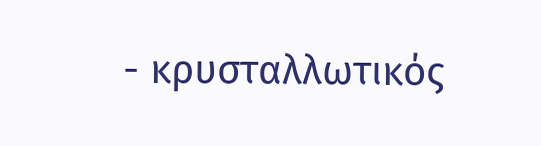- κρυσταλλωτικός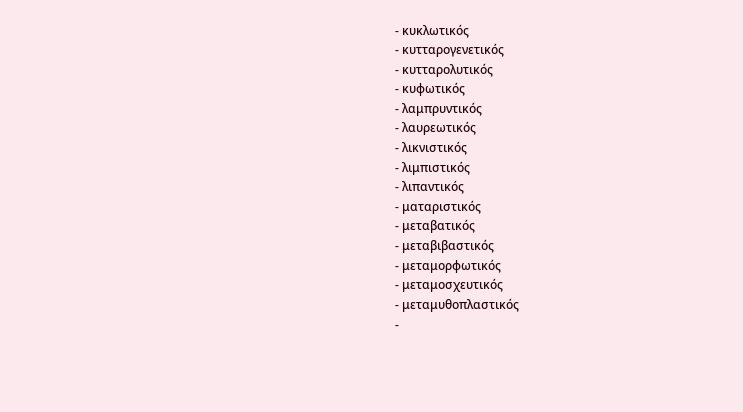- κυκλωτικός
- κυτταρογενετικός
- κυτταρολυτικός
- κυφωτικός
- λαμπρυντικός
- λαυρεωτικός
- λικνιστικός
- λιμπιστικός
- λιπαντικός
- ματαριστικός
- μεταβατικός
- μεταβιβαστικός
- μεταμορφωτικός
- μεταμοσχευτικός
- μεταμυθοπλαστικός
-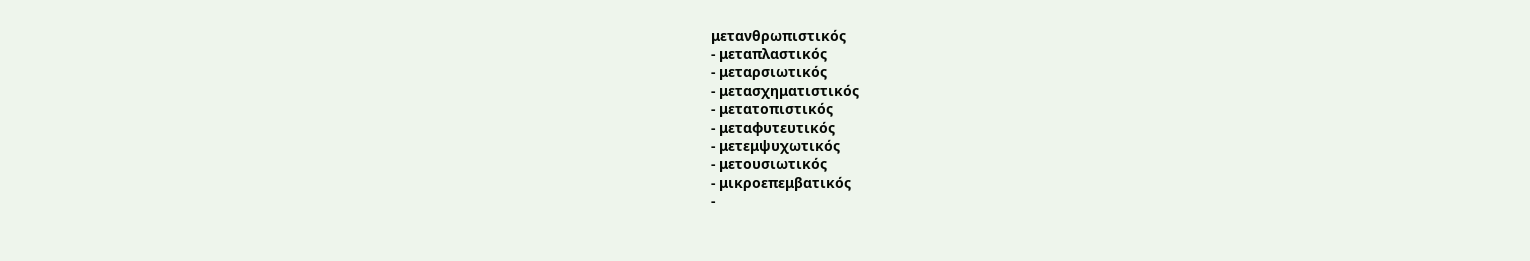μετανθρωπιστικός
- μεταπλαστικός
- μεταρσιωτικός
- μετασχηματιστικός
- μετατοπιστικός
- μεταφυτευτικός
- μετεμψυχωτικός
- μετουσιωτικός
- μικροεπεμβατικός
-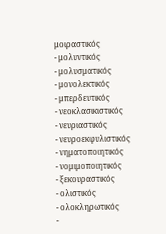μοιραστικός
- μολυντικός
- μολυσματικός
- μονολεκτικός
- μπερδευτικός
- νεοκλασικιστικός
- νευριαστικός
- νευροεκφυλιστικός
- νηματοποιητικός
- νομιμοποιητικός
- ξεκουραστικός
- ολιστικός
- ολοκληρωτικός
-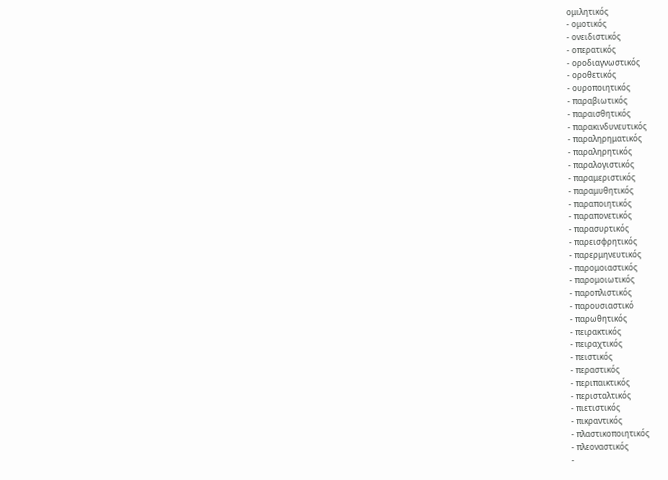ομιλητικός
- ομοτικός
- ονειδιστικός
- οπερατικός
- οροδιαγνωστικός
- οροθετικός
- ουροποιητικός
- παραβιωτικός
- παραισθητικός
- παρακινδυνευτικός
- παραληρηματικός
- παραληρητικός
- παραλογιστικός
- παραμεριστικός
- παραμυθητικός
- παραποιητικός
- παραπονετικός
- παρασυρτικός
- παρεισφρητικός
- παρερμηνευτικός
- παρομοιαστικός
- παρομοιωτικός
- παροπλιστικός
- παρουσιαστικό
- παρωθητικός
- πειρακτικός
- πειραχτικός
- πειστικός
- περαστικός
- περιπαικτικός
- περισταλτικός
- πιετιστικός
- πικραντικός
- πλαστικοποιητικός
- πλεοναστικός
-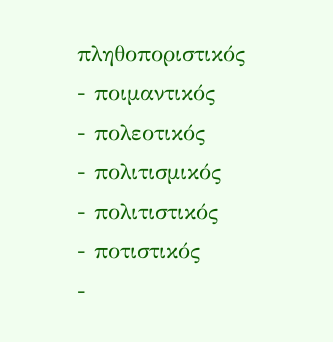πληθοποριστικός
- ποιμαντικός
- πολεοτικός
- πολιτισμικός
- πολιτιστικός
- ποτιστικός
-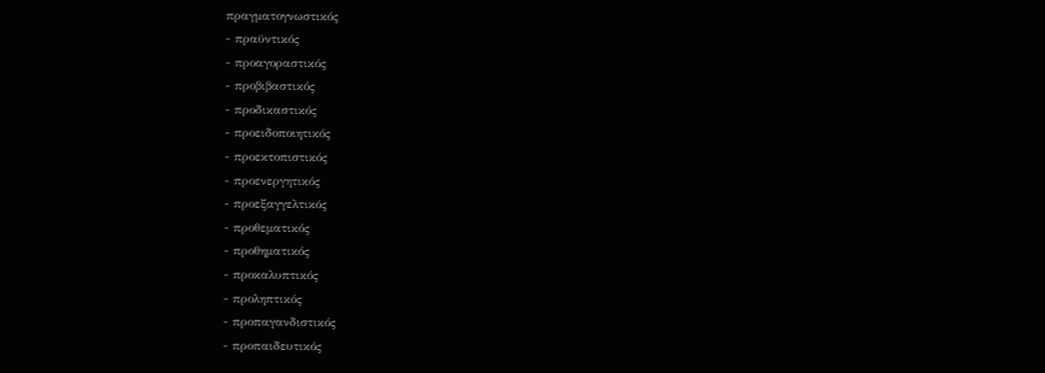πραγματογνωστικός
- πραϋντικός
- προαγοραστικός
- προβιβαστικός
- προδικαστικός
- προειδοποιητικός
- προεκτοπιστικός
- προενεργητικός
- προεξαγγελτικός
- προθεματικός
- προθηματικός
- προκαλυπτικός
- προληπτικός
- προπαγανδιστικός
- προπαιδευτικός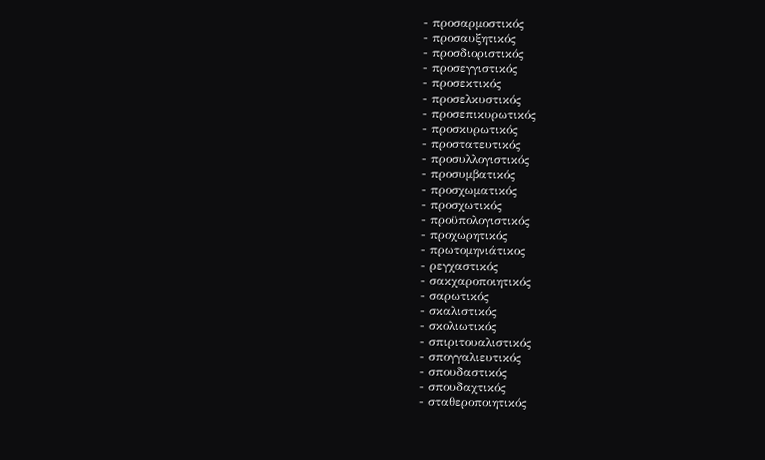- προσαρμοστικός
- προσαυξητικός
- προσδιοριστικός
- προσεγγιστικός
- προσεκτικός
- προσελκυστικός
- προσεπικυρωτικός
- προσκυρωτικός
- προστατευτικός
- προσυλλογιστικός
- προσυμβατικός
- προσχωματικός
- προσχωτικός
- προϋπολογιστικός
- προχωρητικός
- πρωτομηνιάτικος
- ρεγχαστικός
- σακχαροποιητικός
- σαρωτικός
- σκαλιστικός
- σκολιωτικός
- σπιριτουαλιστικός
- σπογγαλιευτικός
- σπουδαστικός
- σπουδαχτικός
- σταθεροποιητικός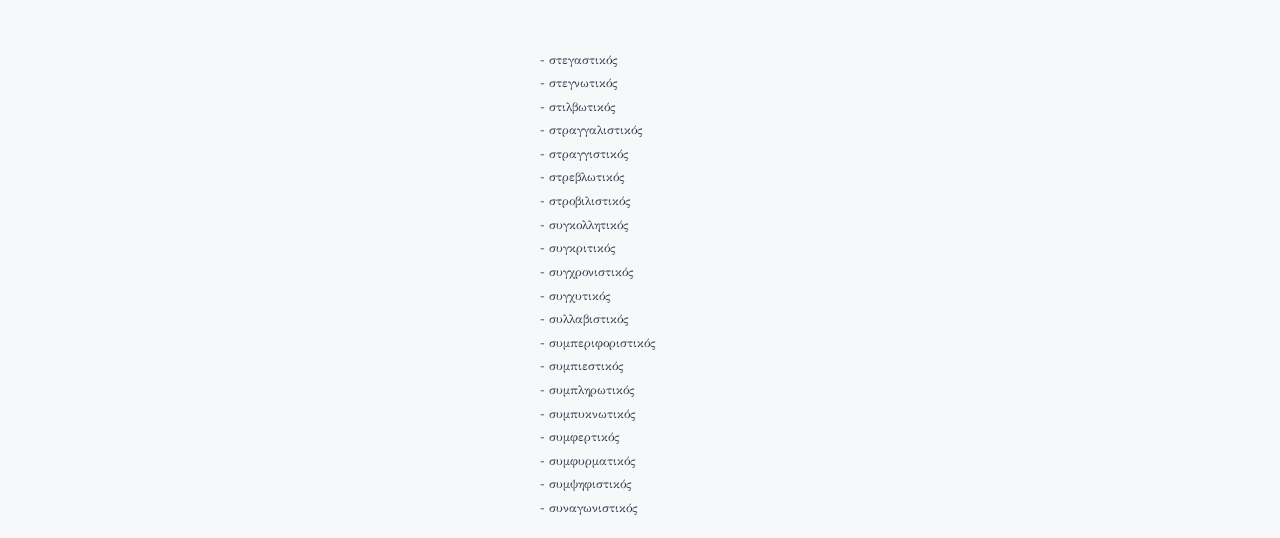- στεγαστικός
- στεγνωτικός
- στιλβωτικός
- στραγγαλιστικός
- στραγγιστικός
- στρεβλωτικός
- στροβιλιστικός
- συγκολλητικός
- συγκριτικός
- συγχρονιστικός
- συγχυτικός
- συλλαβιστικός
- συμπεριφοριστικός
- συμπιεστικός
- συμπληρωτικός
- συμπυκνωτικός
- συμφερτικός
- συμφυρματικός
- συμψηφιστικός
- συναγωνιστικός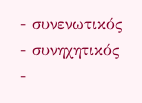- συνενωτικός
- συνηχητικός
-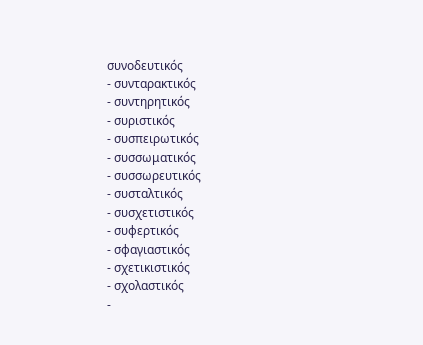συνοδευτικός
- συνταρακτικός
- συντηρητικός
- συριστικός
- συσπειρωτικός
- συσσωματικός
- συσσωρευτικός
- συσταλτικός
- συσχετιστικός
- συφερτικός
- σφαγιαστικός
- σχετικιστικός
- σχολαστικός
-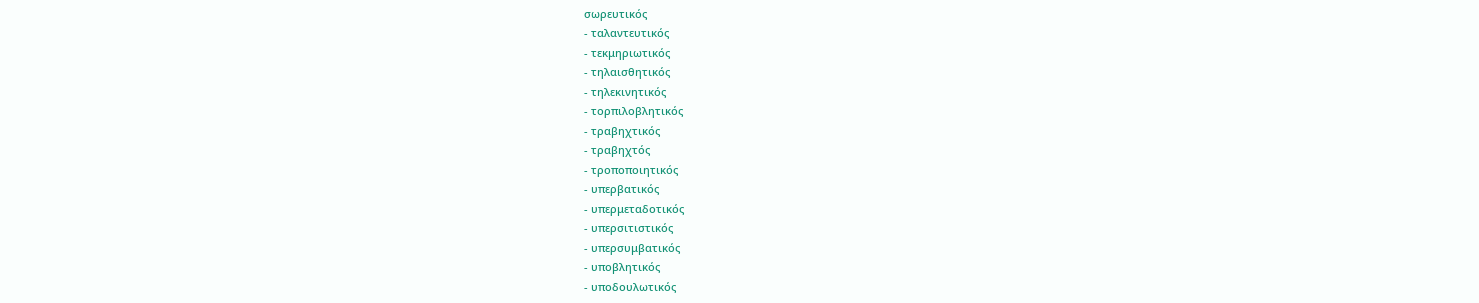σωρευτικός
- ταλαντευτικός
- τεκμηριωτικός
- τηλαισθητικός
- τηλεκινητικός
- τορπιλοβλητικός
- τραβηχτικός
- τραβηχτός
- τροποποιητικός
- υπερβατικός
- υπερμεταδοτικός
- υπερσιτιστικός
- υπερσυμβατικός
- υποβλητικός
- υποδουλωτικός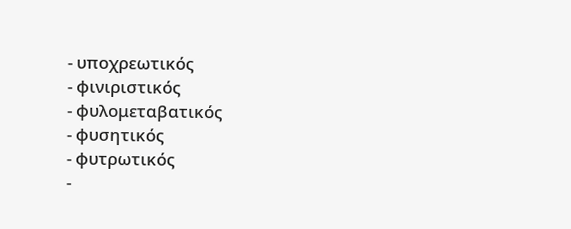- υποχρεωτικός
- φινιριστικός
- φυλομεταβατικός
- φυσητικός
- φυτρωτικός
-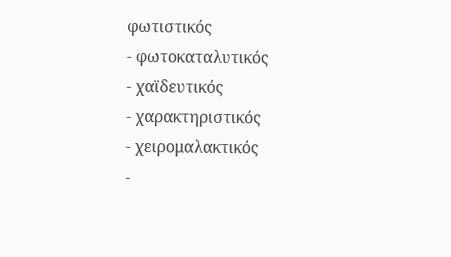φωτιστικός
- φωτοκαταλυτικός
- χαϊδευτικός
- χαρακτηριστικός
- χειρομαλακτικός
-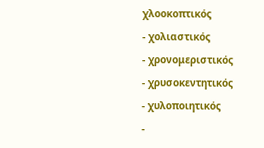χλοοκοπτικός
- χολιαστικός
- χρονομεριστικός
- χρυσοκεντητικός
- χυλοποιητικός
-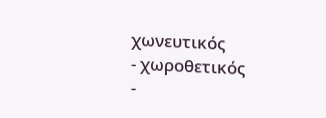χωνευτικός
- χωροθετικός
-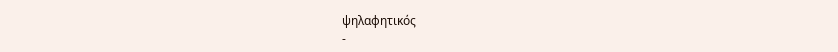ψηλαφητικός
-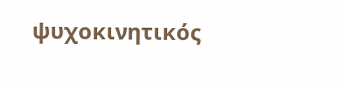ψυχοκινητικός